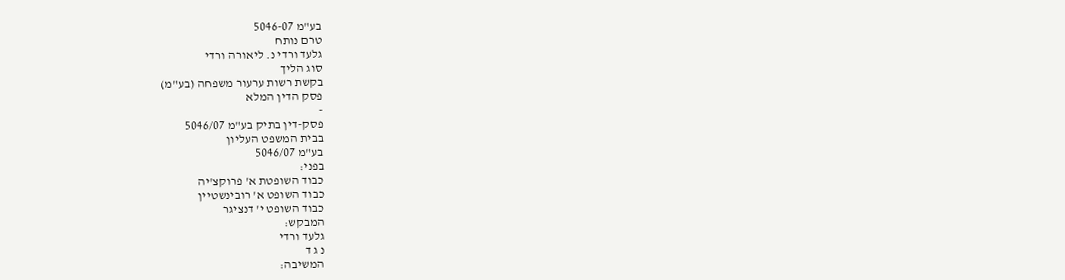בע"מ 5046-07
טרם נותח
גלעד ורדי נ. ליאורה ורדי
סוג הליך
בקשת רשות ערעור משפחה (בע"מ)
פסק הדין המלא
-
פסק-דין בתיק בע"מ 5046/07
בבית המשפט העליון
בע"מ 5046/07
בפני:
כבוד השופטת א' פרוקצ'יה
כבוד השופט א' רובינשטיין
כבוד השופט י' דנציגר
המבקש:
גלעד ורדי
נ ג ד
המשיבה: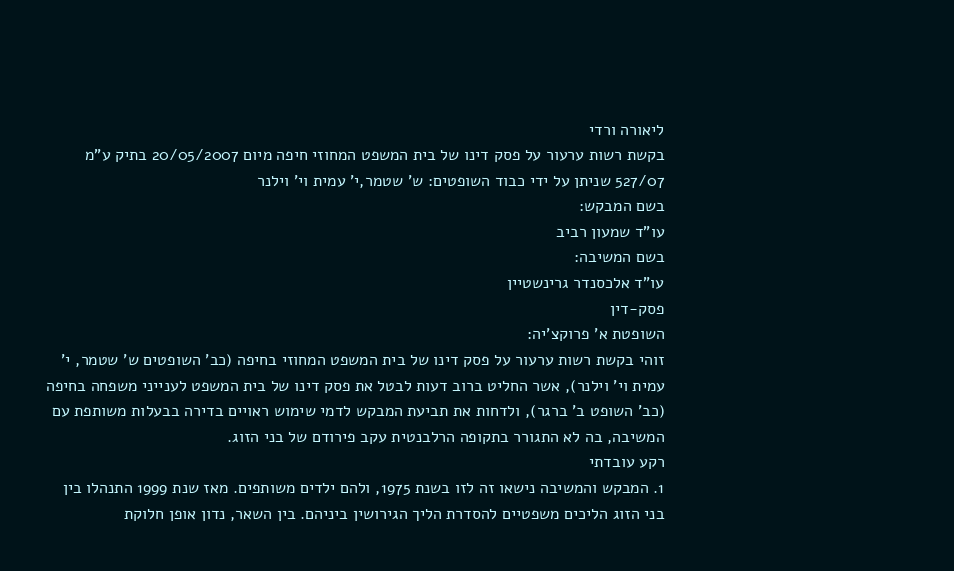ליאורה ורדי
בקשת רשות ערעור על פסק דינו של בית המשפט המחוזי חיפה מיום 20/05/2007 בתיק ע"מ 527/07 שניתן על ידי כבוד השופטים: ש' שטמר,י' עמית וי' וילנר
בשם המבקש:
עו"ד שמעון רביב
בשם המשיבה:
עו"ד אלכסנדר גרינשטיין
פסק-דין
השופטת א' פרוקצ'יה:
זוהי בקשת רשות ערעור על פסק דינו של בית המשפט המחוזי בחיפה (כב' השופטים ש' שטמר, י' עמית וי' וילנר), אשר החליט ברוב דעות לבטל את פסק דינו של בית המשפט לענייני משפחה בחיפה (כב' השופט ב' ברגר), ולדחות את תביעת המבקש לדמי שימוש ראויים בדירה בבעלות משותפת עם המשיבה, בה לא התגורר בתקופה הרלבנטית עקב פירודם של בני הזוג.
רקע עובדתי
1. המבקש והמשיבה נישאו זה לזו בשנת 1975, ולהם ילדים משותפים. מאז שנת 1999 התנהלו בין בני הזוג הליכים משפטיים להסדרת הליך הגירושין ביניהם. בין השאר, נדון אופן חלוקת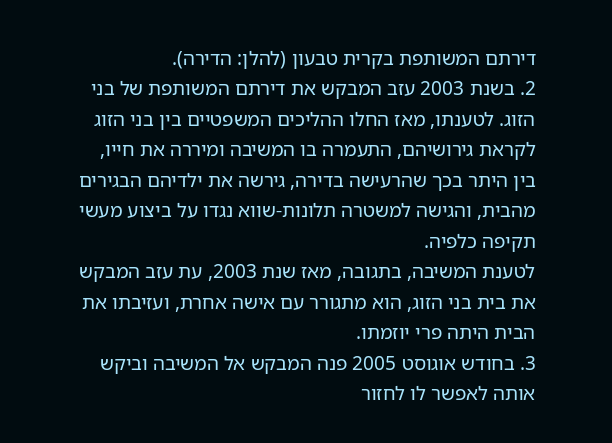דירתם המשותפת בקרית טבעון (להלן: הדירה).
2. בשנת 2003 עזב המבקש את דירתם המשותפת של בני הזוג. לטענתו, מאז החלו ההליכים המשפטיים בין בני הזוג לקראת גירושיהם, התעמרה בו המשיבה ומיררה את חייו, בין היתר בכך שהרעישה בדירה, גירשה את ילדיהם הבגירים מהבית, והגישה למשטרה תלונות-שווא נגדו על ביצוע מעשי תקיפה כלפיה.
לטענת המשיבה, בתגובה, מאז שנת 2003, עת עזב המבקש את בית בני הזוג, הוא מתגורר עם אישה אחרת, ועזיבתו את הבית היתה פרי יוזמתו.
3. בחודש אוגוסט 2005 פנה המבקש אל המשיבה וביקש אותה לאפשר לו לחזור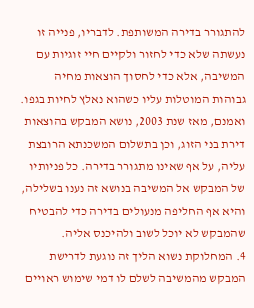להתגורר בדירה המשותפת. לדבריו, פנייה זו נעשתה שלא כדי לחזור ולקיים חיי זוגיות עם המשיבה, אלא כדי לחסוך הוצאות מחיה גבוהות המוטלות עליו כשהוא נאלץ לחיות בגפו. ואמנם, מאז שנת 2003, נושא המבקש בהוצאות דירת בני הזוג, וכן בתשלום המשכנתא הרובצת עליה, על אף שאינו מתגורר בדירה. כל פניותיו של המבקש אל המשיבה בנושא זה נענו בשלילה, והיא אף החליפה מנעולים בדירה כדי להבטיח שהמבקש לא יוכל לשוב ולהיכנס אליה.
4. המחלוקת נשוא הליך זה נוגעת לדרישת המבקש מהמשיבה לשלם לו דמי שימוש ראויים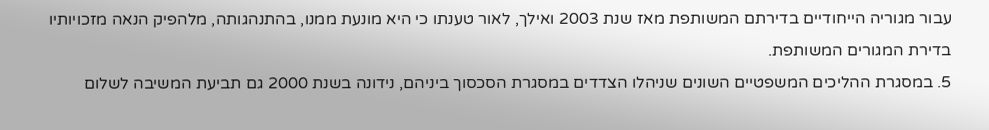עבור מגוריה הייחודיים בדירתם המשותפת מאז שנת 2003 ואילך, לאור טענתו כי היא מונעת ממנו, בהתנהגותה, מלהפיק הנאה מזכויותיו בדירת המגורים המשותפת.
5. במסגרת ההליכים המשפטיים השונים שניהלו הצדדים במסגרת הסכסוך ביניהם, נידונה בשנת 2000 גם תביעת המשיבה לשלום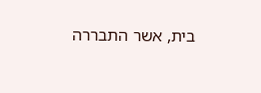בית, אשר התבררה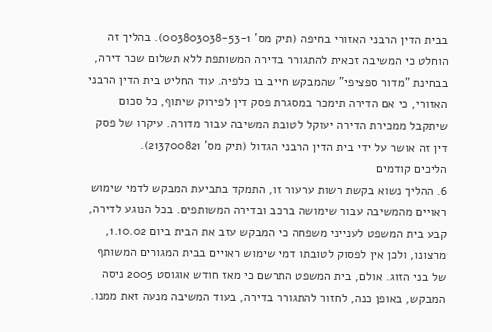בבית הדין הרבני האזורי בחיפה (תיק מס' 003803038-53-1). בהליך זה הוחלט כי המשיבה זכאית להתגורר בדירה המשותפת ללא תשלום שכר דירה, בבחינת "מדור ספציפי" שהמבקש חייב בו כלפיה. עוד החליט בית הדין הרבני האזורי, כי אם הדירה תימכר במסגרת פסק דין לפירוק שיתוף, כל סכום שיתקבל ממכירת הדירה יעוקל לטובת המשיבה עבור מדורה. עיקרו של פסק דין זה אושר על ידי בית הדין הרבני הגדול (תיק מס' 213700821).
הליכים קודמים
6. ההליך נשוא בקשת רשות ערעור זו, התמקד בתביעת המבקש לדמי שימוש ראויים מהמשיבה עבור שימושה ברכב ובדירה המשותפים. בכל הנוגע לדירה, קבע בית המשפט לענייני משפחה כי המבקש עזב את הבית ביום 1.10.02, מרצונו, ולכן אין לפסוק לטובתו דמי שימוש ראויים בבית המגורים המשותף של בני הזוג. אולם, בית המשפט התרשם כי מאז חודש אוגוסט 2005 ניסה המבקש, באופן כנה, לחזור להתגורר בדירה, בעוד המשיבה מנעה זאת ממנו.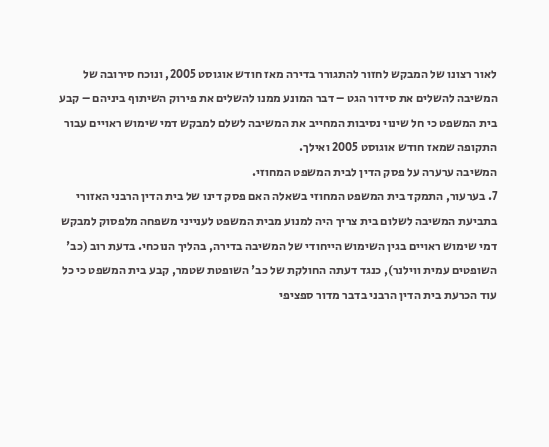לאור רצונו של המבקש לחזור להתגורר בדירה מאז חודש אוגוסט 2005, ונוכח סירובה של המשיבה להשלים את סידור הגט – דבר המונע ממנו להשלים את פירוק השיתוף ביניהם – קבע בית המשפט כי חל שינוי נסיבות המחייב את המשיבה לשלם למבקש דמי שימוש ראויים עבור התקופה שמאז חודש אוגוסט 2005 ואילך.
המשיבה ערערה על פסק הדין לבית המשפט המחוזי.
7. בערעור, התמקד בית המשפט המחוזי בשאלה האם פסק דינו של בית הדין הרבני האזורי בתביעת המשיבה לשלום בית צריך היה למנוע מבית המשפט לענייני משפחה מלפסוק למבקש דמי שימוש ראויים בגין השימוש הייחודי של המשיבה בדירה, בהליך הנוכחי. בדעת רוב (כב' השופטים עמית ווילנר), כנגד דעתה החולקת של כב' השופטת שטמר, קבע בית המשפט כי כל עוד הכרעת בית הדין הרבני בדבר מדור ספציפי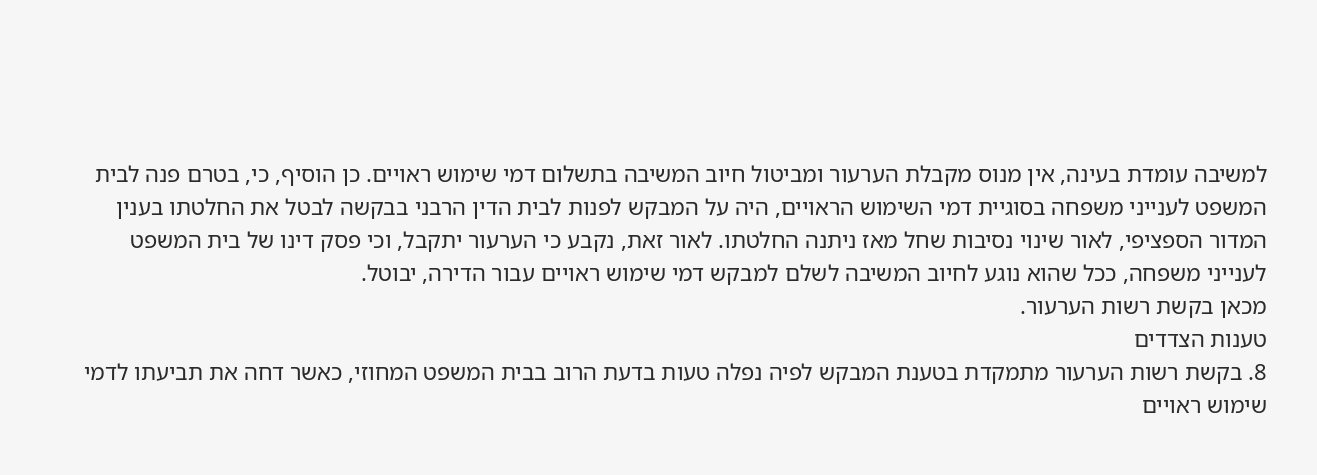למשיבה עומדת בעינה, אין מנוס מקבלת הערעור ומביטול חיוב המשיבה בתשלום דמי שימוש ראויים. כן הוסיף, כי, בטרם פנה לבית המשפט לענייני משפחה בסוגיית דמי השימוש הראויים, היה על המבקש לפנות לבית הדין הרבני בבקשה לבטל את החלטתו בענין המדור הספציפי, לאור שינוי נסיבות שחל מאז ניתנה החלטתו. לאור זאת, נקבע כי הערעור יתקבל, וכי פסק דינו של בית המשפט לענייני משפחה, ככל שהוא נוגע לחיוב המשיבה לשלם למבקש דמי שימוש ראויים עבור הדירה, יבוטל.
מכאן בקשת רשות הערעור.
טענות הצדדים
8. בקשת רשות הערעור מתמקדת בטענת המבקש לפיה נפלה טעות בדעת הרוב בבית המשפט המחוזי, כאשר דחה את תביעתו לדמי שימוש ראויים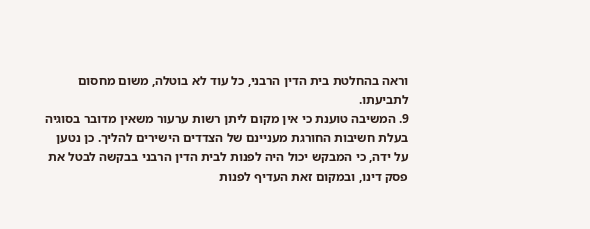וראה בהחלטת בית הדין הרבני, כל עוד לא בוטלה, משום מחסום לתביעתו.
9. המשיבה טוענת כי אין מקום ליתן רשות ערעור משאין מדובר בסוגיה בעלת חשיבות החורגת מעניינם של הצדדים הישירים להליך. כן נטען על ידה, כי המבקש יכול היה לפנות לבית הדין הרבני בבקשה לבטל את פסק דינו, ובמקום זאת העדיף לפנות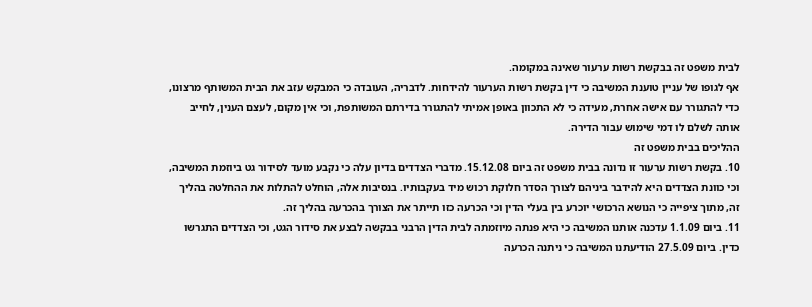לבית משפט זה בבקשת רשות ערעור שאינה במקומה.
אף לגופו של עניין טוענת המשיבה כי דין בקשת רשות הערעור להידחות. לדבריה, העובדה כי המבקש עזב את הבית המשותף מרצונו, כדי להתגורר עם אישה אחרת, מעידה כי לא התכוון באופן אמיתי להתגורר בדירתם המשותפת, וכי אין מקום, לעצם הענין, לחייב אותה לשלם לו דמי שימוש עבור הדירה.
ההליכים בבית משפט זה
10. בקשת רשות ערעור זו נדונה בבית משפט זה ביום 15.12.08. מדברי הצדדים בדיון עלה כי נקבע מועד לסידור גט ביוזמת המשיבה, וכי כוונת הצדדים היא להידבר ביניהם לצורך הסדר חלוקת רכוש מיד בעקבותיו. בנסיבות אלה, הוחלט להתלות את ההחלטה בהליך זה, מתוך ציפייה כי הנושא הרכושי יוכרע בין בעלי הדין וכי הכרעה כזו תייתר את הצורך בהכרעה בהליך זה.
11. ביום 1.1.09 עדכנה אותנו המשיבה כי היא פנתה מיוזמתה לבית הדין הרבני בבקשה לבצע את סידור הגט, וכי הצדדים התגרשו כדין. ביום 27.5.09 הודיעתנו המשיבה כי ניתנה הכרעה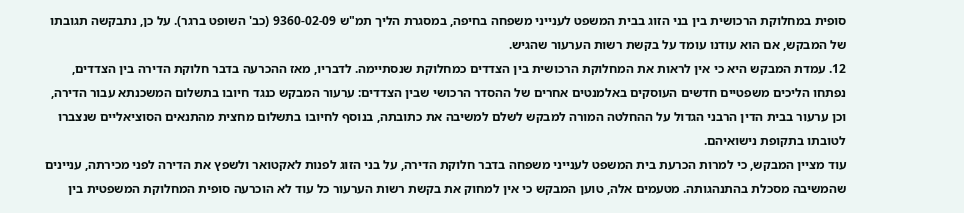סופית במחלוקת הרכושית בין בני הזוג בבית המשפט לענייני משפחה בחיפה, במסגרת הליך תמ"ש 9360-02-09 (כב' השופט ברגר). על כן, נתבקשה תגובתו של המבקש, אם הוא עודנו עומד על בקשת רשות הערעור שהגיש.
12. עמדת המבקש היא כי אין לראות את המחלוקת הרכושית בין הצדדים כמחלוקת שנסתיימה. לדבריו, מאז ההכרעה בדבר חלוקת הדירה בין הצדדים, נפתחו הליכים משפטיים חדשים העוסקים באלמנטים אחרים של ההסדר הרכושי שבין הצדדים: ערעור המבקש כנגד חיובו בתשלום המשכנתא עבור הדירה, וכן ערעור בבית הדין הרבני הגדול על ההחלטה המורה למבקש לשלם למשיבה את כתובתה, בנוסף לחיובו בתשלום מחצית מהתנאים הסוציאליים שנצברו לטובתו בתקופת נישואיהם.
עוד מציין המבקש, כי למרות הכרעת בית המשפט לענייני משפחה בדבר חלוקת הדירה, על בני הזוג לפנות לאקטואר ולשפץ את הדירה לפני מכירתה, עניינים שהמשיבה מסכלת בהתנהגותה. מטעמים אלה, טוען המבקש כי אין למחוק את בקשת רשות הערעור כל עוד לא הוכרעה סופית המחלוקת המשפטית בין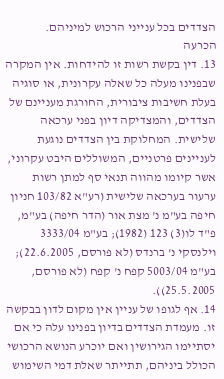הצדדים בכל ענייני הרכוש למיניהם.
הכרעה
13. דין בקשת רשות זו להידחות. אין המקרה שבפנינו מעלה כל שאלה עקרונית, או סוגיה בעלת חשיבות ציבורית, החורגת מעניינם של הצדדים, והמצדיקה דיון בפני ערכאה שלישית. המחלוקת בין הצדדים נוגעת לעניינים פרטניים, המשוללים היבט עקרוני, אשר קיומו מהווה תנאי סף למתן רשות ערעור בערכאה שלישית (רע"א 103/82 חניון חיפה בע"מ נ' מצת אור (הדר חיפה) בע"מ, פ"ד לו(3) 123 (1982); בע"מ 3333/04 וילנסקי נ' ברנדס (לא פורסם, 22.6.2005); בע"מ 5003/04 קפח נ' קפח (לא פורסם, 25.5.2005)).
14. אף לגופו של עניין אין מקום לדון בבקשה זו. מעמדת הצדדים בדיון בפנינו עלה כי אם יסתיימו הגירושין ואם יוכרע הנושא הרכושי הכולל ביניהם, תתייתר שאלת דמי השימוש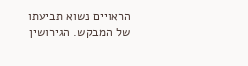הראויים נשוא תביעתו של המבקש. הגירושין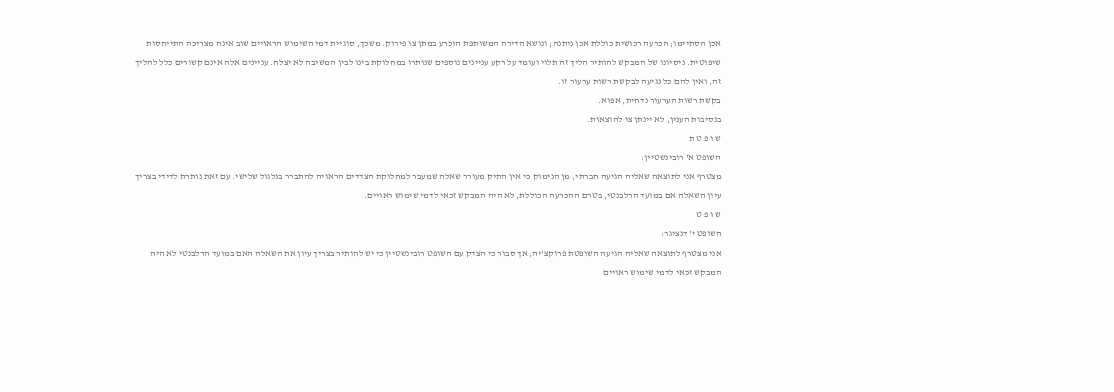אכן הסתיימו; הכרעה רכושית כוללת אכן ניתנה; ונושא הדירה המשותפת הוכרע במתן צו פירוק. משכך, סוגיית דמי השימוש הראויים שוב אינה מצריכה התייחסות שיפוטית. ניסיונו של המבקש להותיר הליך זה תלוי ועומד על רקע עניינים נוספים שנותרו במחלוקת בינו לבין המשיבה לא יצלח. עניינים אלה אינם קשורים כלל להליך זה, ואין להם כל נגיעה לבקשת רשות ערעור זו.
בקשת רשות הערעור נדחית, אפוא.
בנסיבות הענין, לא יינתן צו להוצאות.
ש ו פ ט ת
השופט א' רובינשטיין:
מצטרף אני לתוצאה שאליה הגיעה חברתי, מן הנימוק כי אין התיק מעורר שאלה שמעבר למחלוקת הצדדים הראויה להתברר בגלגול שלישי. עם זאת נותרת לדידי בצריך עיון השאלה אם במועד הרלבנטי, בטרם ההכרעה הכוללת, לא היה המבקש זכאי לדמי שימוש ראויים.
ש ו פ ט
השופט י' דנציגר:
אני מצטרף לתוצאה שאליה הגיעה השופטת פרוקצ'יה, אך סבור כי הצדק עם השופט רובינשטיין כי יש להותיר בצריך עיון את השאלה האם במועד הרלבנטי לא היה המבקש זכאי לדמי שימוש ראויים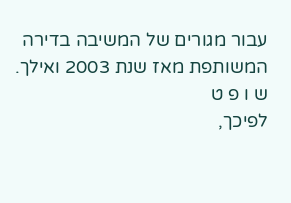עבור מגורים של המשיבה בדירה המשותפת מאז שנת 2003 ואילך.
ש ו פ ט
לפיכך,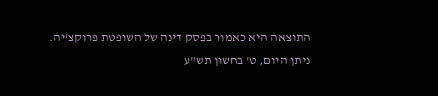התוצאה היא כאמור בפסק דינה של השופטת פרוקצ'יה.
ניתן היום, ט' בחשון תש"ע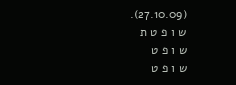(27.10.09).
ש ו פ ט ת
ש ו פ ט
ש ו פ ט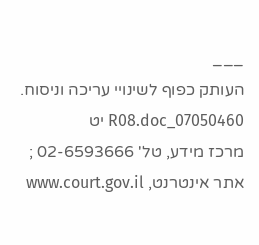___
העותק כפוף לשינויי עריכה וניסוח. 07050460_R08.doc יט
מרכז מידע, טל' 02-6593666 ; אתר אינטרנט, www.court.gov.il